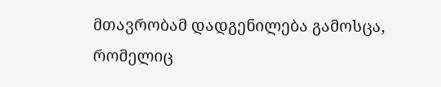მთავრობამ დადგენილება გამოსცა, რომელიც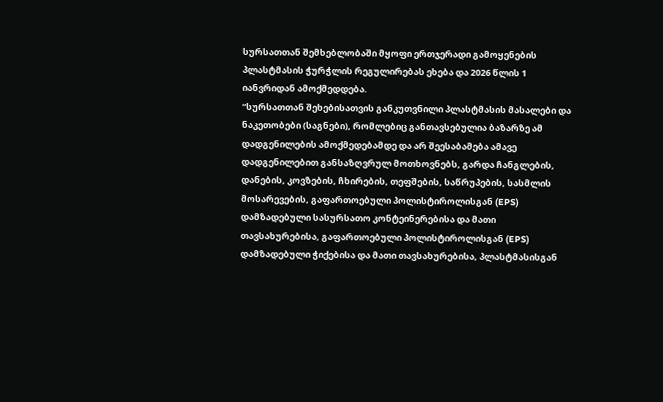სურსათთან შემხებლობაში მყოფი ერთჯერადი გამოყენების პლასტმასის ჭურჭლის რეგულირებას ეხება და 2026 წლის 1 იანვრიდან ამოქმედდება.
“სურსათთან შეხებისათვის განკუთვნილი პლასტმასის მასალები და ნაკეთობები (საგნები), რომლებიც განთავსებულია ბაზარზე ამ დადგენილების ამოქმედებამდე და არ შეესაბამება ამავე დადგენილებით განსაზღვრულ მოთხოვნებს, გარდა ჩანგლების, დანების, კოვზების, ჩხირების, თეფშების, საწრუპების, სასმლის მოსარევების, გაფართოებული პოლისტიროლისგან (EPS) დამზადებული სასურსათო კონტეინერებისა და მათი თავსახურებისა, გაფართოებული პოლისტიროლისგან (EPS) დამზადებული ჭიქებისა და მათი თავსახურებისა, პლასტმასისგან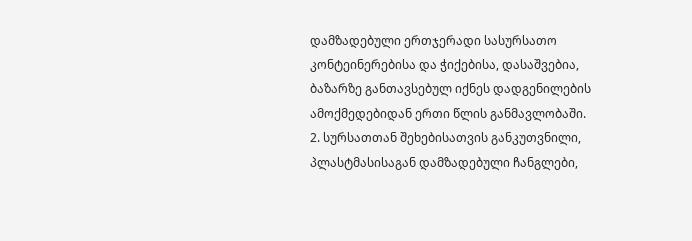დამზადებული ერთჯერადი სასურსათო კონტეინერებისა და ჭიქებისა, დასაშვებია, ბაზარზე განთავსებულ იქნეს დადგენილების ამოქმედებიდან ერთი წლის განმავლობაში.
2. სურსათთან შეხებისათვის განკუთვნილი, პლასტმასისაგან დამზადებული ჩანგლები,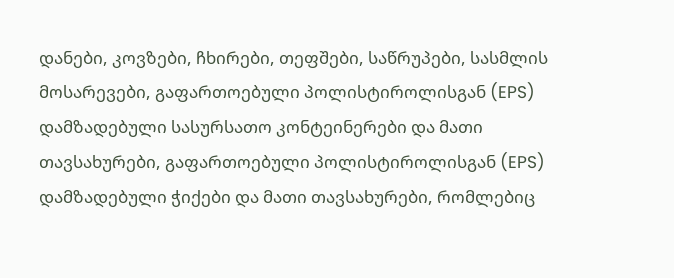დანები, კოვზები, ჩხირები, თეფშები, საწრუპები, სასმლის მოსარევები, გაფართოებული პოლისტიროლისგან (EPS) დამზადებული სასურსათო კონტეინერები და მათი თავსახურები, გაფართოებული პოლისტიროლისგან (EPS) დამზადებული ჭიქები და მათი თავსახურები, რომლებიც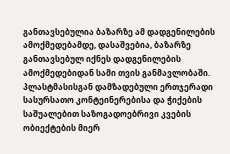განთავსებულია ბაზარზე ამ დადგენილების ამოქმედებამდე, დასაშვებია, ბაზარზე განთავსებულ იქნეს დადგენილების ამოქმედებიდან სამი თვის განმავლობაში. პლასტმასისგან დამზადებული ერთჯერადი სასურსათო კონტეინერებისა და ჭიქების საშუალებით საზოგადოებრივი კვების ობიექტების მიერ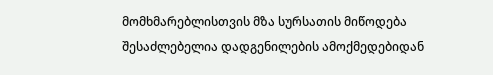მომხმარებლისთვის მზა სურსათის მიწოდება შესაძლებელია დადგენილების ამოქმედებიდან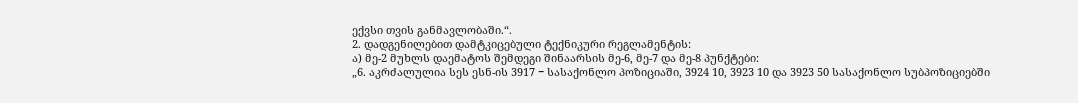ექვსი თვის განმავლობაში.“.
2. დადგენილებით დამტკიცებული ტექნიკური რეგლამენტის:
ა) მე-2 მუხლს დაემატოს შემდეგი შინაარსის მე-6, მე-7 და მე-8 პუნქტები:
„6. აკრძალულია სეს ესნ-ის 3917 − სასაქონლო პოზიციაში, 3924 10, 3923 10 და 3923 50 სასაქონლო სუბპოზიციებში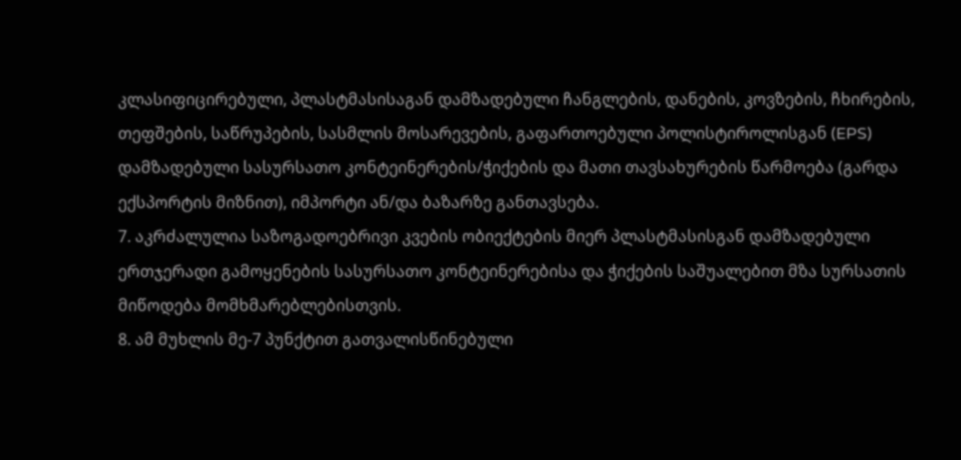კლასიფიცირებული, პლასტმასისაგან დამზადებული ჩანგლების, დანების, კოვზების, ჩხირების, თეფშების, საწრუპების, სასმლის მოსარევების, გაფართოებული პოლისტიროლისგან (EPS) დამზადებული სასურსათო კონტეინერების/ჭიქების და მათი თავსახურების წარმოება (გარდა ექსპორტის მიზნით), იმპორტი ან/და ბაზარზე განთავსება.
7. აკრძალულია საზოგადოებრივი კვების ობიექტების მიერ პლასტმასისგან დამზადებული ერთჯერადი გამოყენების სასურსათო კონტეინერებისა და ჭიქების საშუალებით მზა სურსათის მიწოდება მომხმარებლებისთვის.
8. ამ მუხლის მე-7 პუნქტით გათვალისწინებული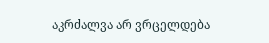აკრძალვა არ ვრცელდება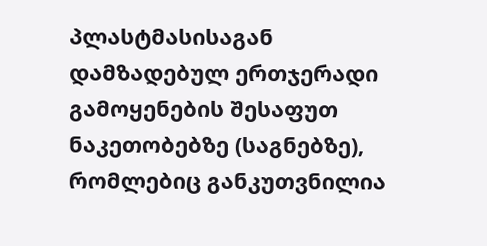პლასტმასისაგან დამზადებულ ერთჯერადი გამოყენების შესაფუთ ნაკეთობებზე (საგნებზე), რომლებიც განკუთვნილია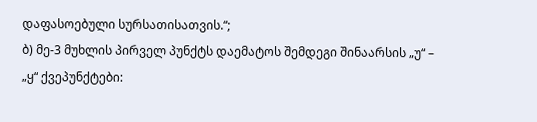დაფასოებული სურსათისათვის.“;
ბ) მე-3 მუხლის პირველ პუნქტს დაემატოს შემდეგი შინაარსის „უ“ – „ყ“ ქვეპუნქტები: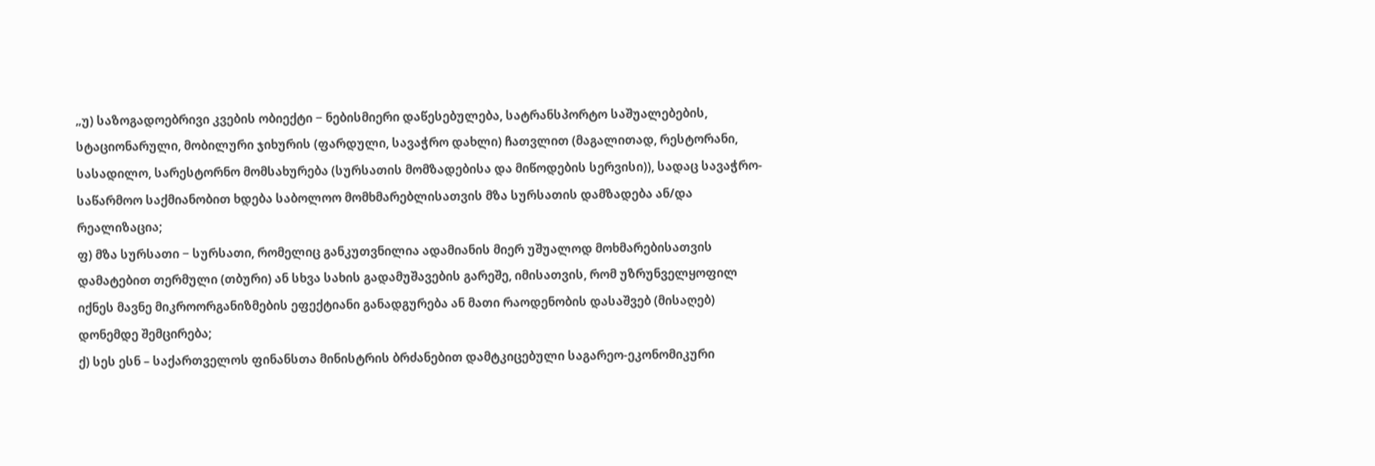„უ) საზოგადოებრივი კვების ობიექტი − ნებისმიერი დაწესებულება, სატრანსპორტო საშუალებების, სტაციონარული, მობილური ჯიხურის (ფარდული, სავაჭრო დახლი) ჩათვლით (მაგალითად, რესტორანი, სასადილო, სარესტორნო მომსახურება (სურსათის მომზადებისა და მიწოდების სერვისი)), სადაც სავაჭრო-საწარმოო საქმიანობით ხდება საბოლოო მომხმარებლისათვის მზა სურსათის დამზადება ან/და რეალიზაცია;
ფ) მზა სურსათი − სურსათი, რომელიც განკუთვნილია ადამიანის მიერ უშუალოდ მოხმარებისათვის დამატებით თერმული (თბური) ან სხვა სახის გადამუშავების გარეშე, იმისათვის, რომ უზრუნველყოფილ იქნეს მავნე მიკროორგანიზმების ეფექტიანი განადგურება ან მათი რაოდენობის დასაშვებ (მისაღებ) დონემდე შემცირება;
ქ) სეს ესნ – საქართველოს ფინანსთა მინისტრის ბრძანებით დამტკიცებული საგარეო-ეკონომიკური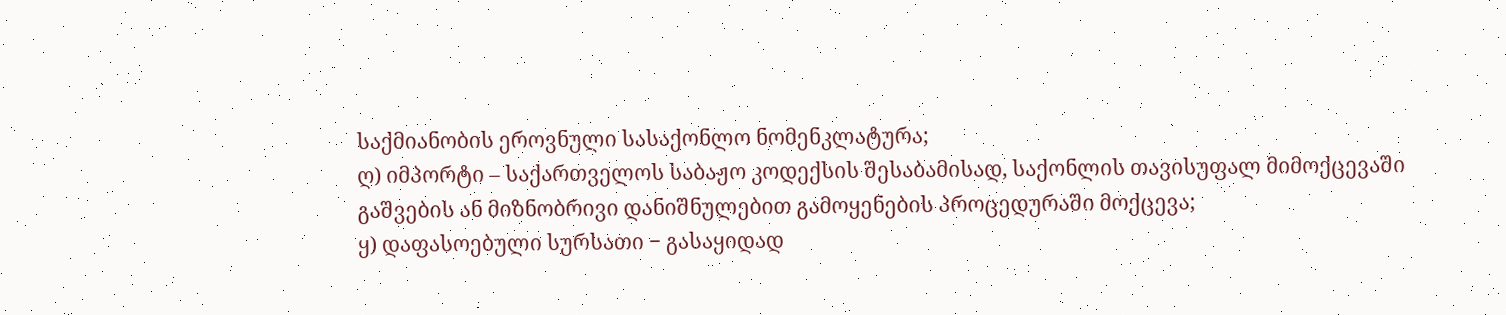საქმიანობის ეროვნული სასაქონლო ნომენკლატურა;
ღ) იმპორტი – საქართველოს საბაჟო კოდექსის შესაბამისად, საქონლის თავისუფალ მიმოქცევაში გაშვების ან მიზნობრივი დანიშნულებით გამოყენების პროცედურაში მოქცევა;
ყ) დაფასოებული სურსათი − გასაყიდად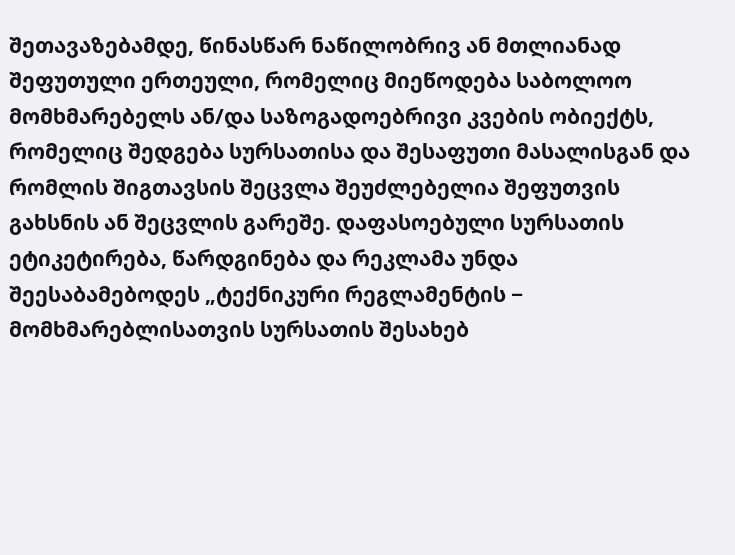შეთავაზებამდე, წინასწარ ნაწილობრივ ან მთლიანად შეფუთული ერთეული, რომელიც მიეწოდება საბოლოო მომხმარებელს ან/და საზოგადოებრივი კვების ობიექტს, რომელიც შედგება სურსათისა და შესაფუთი მასალისგან და რომლის შიგთავსის შეცვლა შეუძლებელია შეფუთვის გახსნის ან შეცვლის გარეშე. დაფასოებული სურსათის ეტიკეტირება, წარდგინება და რეკლამა უნდა შეესაბამებოდეს „ტექნიკური რეგლამენტის − მომხმარებლისათვის სურსათის შესახებ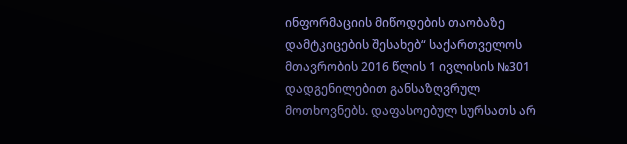ინფორმაციის მიწოდების თაობაზე დამტკიცების შესახებ“ საქართველოს მთავრობის 2016 წლის 1 ივლისის №301 დადგენილებით განსაზღვრულ მოთხოვნებს. დაფასოებულ სურსათს არ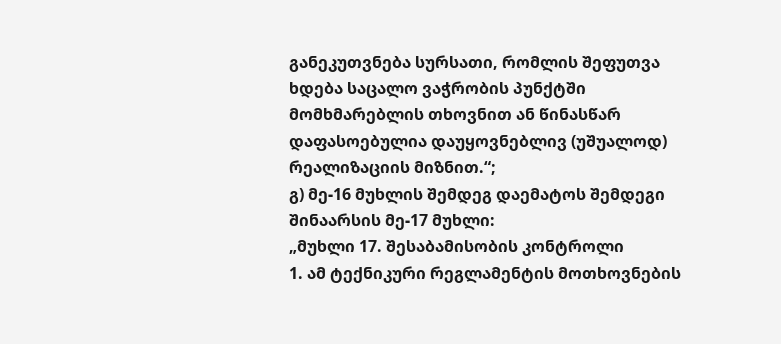განეკუთვნება სურსათი, რომლის შეფუთვა ხდება საცალო ვაჭრობის პუნქტში მომხმარებლის თხოვნით ან წინასწარ დაფასოებულია დაუყოვნებლივ (უშუალოდ) რეალიზაციის მიზნით.“;
გ) მე-16 მუხლის შემდეგ დაემატოს შემდეგი შინაარსის მე-17 მუხლი:
„მუხლი 17. შესაბამისობის კონტროლი
1. ამ ტექნიკური რეგლამენტის მოთხოვნების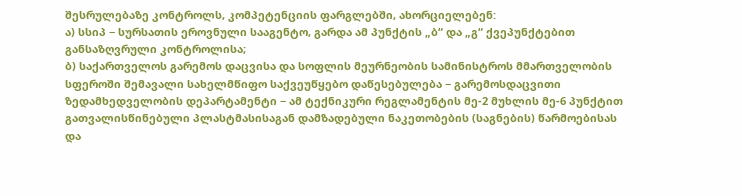შესრულებაზე კონტროლს, კომპეტენციის ფარგლებში, ახორციელებენ:
ა) სსიპ − სურსათის ეროვნული სააგენტო, გარდა ამ პუნქტის „ბ“ და „გ“ ქვეპუნქტებით განსაზღვრული კონტროლისა;
ბ) საქართველოს გარემოს დაცვისა და სოფლის მეურნეობის სამინისტროს მმართველობის სფეროში შემავალი სახელმწიფო საქვეუწყებო დაწესებულება − გარემოსდაცვითი ზედამხედველობის დეპარტამენტი − ამ ტექნიკური რეგლამენტის მე-2 მუხლის მე-6 პუნქტით გათვალისწინებული პლასტმასისაგან დამზადებული ნაკეთობების (საგნების) წარმოებისას და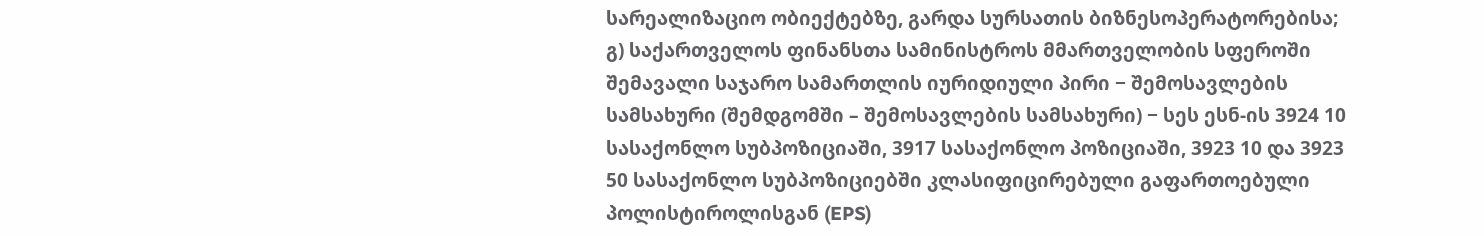სარეალიზაციო ობიექტებზე, გარდა სურსათის ბიზნესოპერატორებისა;
გ) საქართველოს ფინანსთა სამინისტროს მმართველობის სფეროში შემავალი საჯარო სამართლის იურიდიული პირი − შემოსავლების სამსახური (შემდგომში – შემოსავლების სამსახური) − სეს ესნ-ის 3924 10 სასაქონლო სუბპოზიციაში, 3917 სასაქონლო პოზიციაში, 3923 10 და 3923 50 სასაქონლო სუბპოზიციებში კლასიფიცირებული გაფართოებული პოლისტიროლისგან (EPS)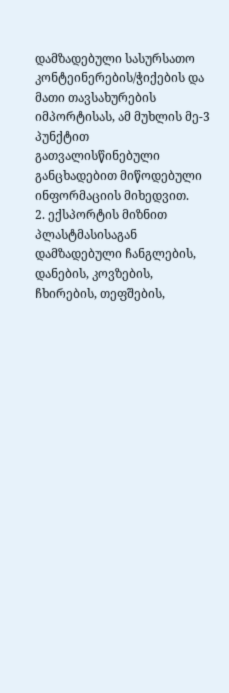დამზადებული სასურსათო კონტეინერების/ჭიქების და მათი თავსახურების იმპორტისას, ამ მუხლის მე-3 პუნქტით გათვალისწინებული განცხადებით მიწოდებული ინფორმაციის მიხედვით.
2. ექსპორტის მიზნით პლასტმასისაგან დამზადებული ჩანგლების, დანების, კოვზების, ჩხირების, თეფშების,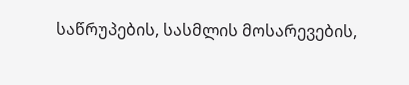საწრუპების, სასმლის მოსარევების,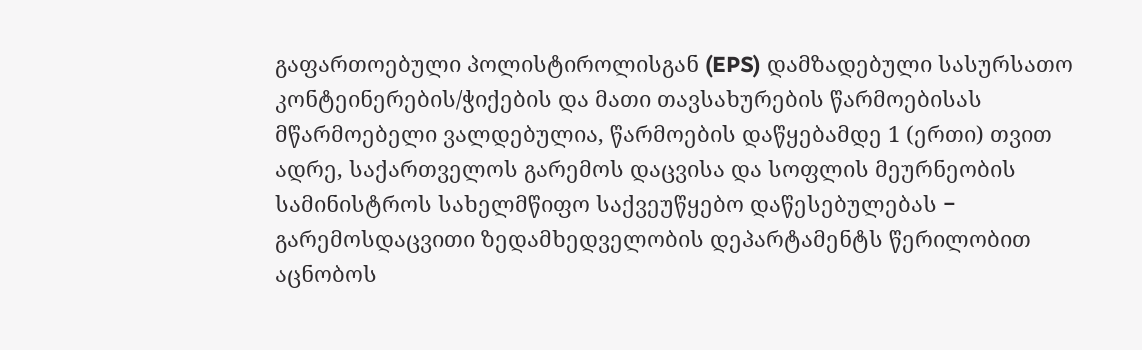გაფართოებული პოლისტიროლისგან (EPS) დამზადებული სასურსათო კონტეინერების/ჭიქების და მათი თავსახურების წარმოებისას მწარმოებელი ვალდებულია, წარმოების დაწყებამდე 1 (ერთი) თვით ადრე, საქართველოს გარემოს დაცვისა და სოფლის მეურნეობის სამინისტროს სახელმწიფო საქვეუწყებო დაწესებულებას − გარემოსდაცვითი ზედამხედველობის დეპარტამენტს წერილობით აცნობოს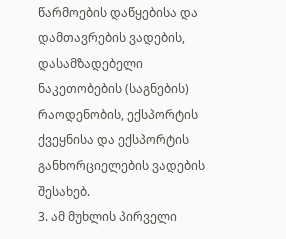წარმოების დაწყებისა და დამთავრების ვადების, დასამზადებელი ნაკეთობების (საგნების) რაოდენობის, ექსპორტის ქვეყნისა და ექსპორტის განხორციელების ვადების შესახებ.
3. ამ მუხლის პირველი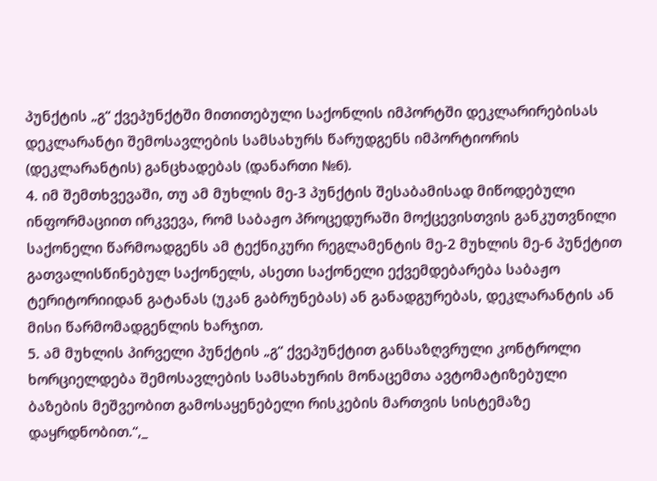პუნქტის „გ“ ქვეპუნქტში მითითებული საქონლის იმპორტში დეკლარირებისას დეკლარანტი შემოსავლების სამსახურს წარუდგენს იმპორტიორის (დეკლარანტის) განცხადებას (დანართი №6).
4. იმ შემთხვევაში, თუ ამ მუხლის მე-3 პუნქტის შესაბამისად მიწოდებული ინფორმაციით ირკვევა, რომ საბაჟო პროცედურაში მოქცევისთვის განკუთვნილი საქონელი წარმოადგენს ამ ტექნიკური რეგლამენტის მე-2 მუხლის მე-6 პუნქტით გათვალისწინებულ საქონელს, ასეთი საქონელი ექვემდებარება საბაჟო ტერიტორიიდან გატანას (უკან გაბრუნებას) ან განადგურებას, დეკლარანტის ან მისი წარმომადგენლის ხარჯით.
5. ამ მუხლის პირველი პუნქტის „გ“ ქვეპუნქტით განსაზღვრული კონტროლი ხორციელდება შემოსავლების სამსახურის მონაცემთა ავტომატიზებული ბაზების მეშვეობით გამოსაყენებელი რისკების მართვის სისტემაზე დაყრდნობით.“,_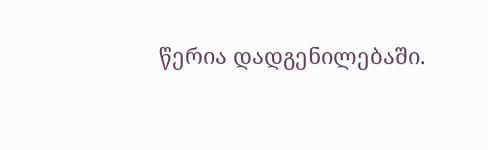წერია დადგენილებაში.